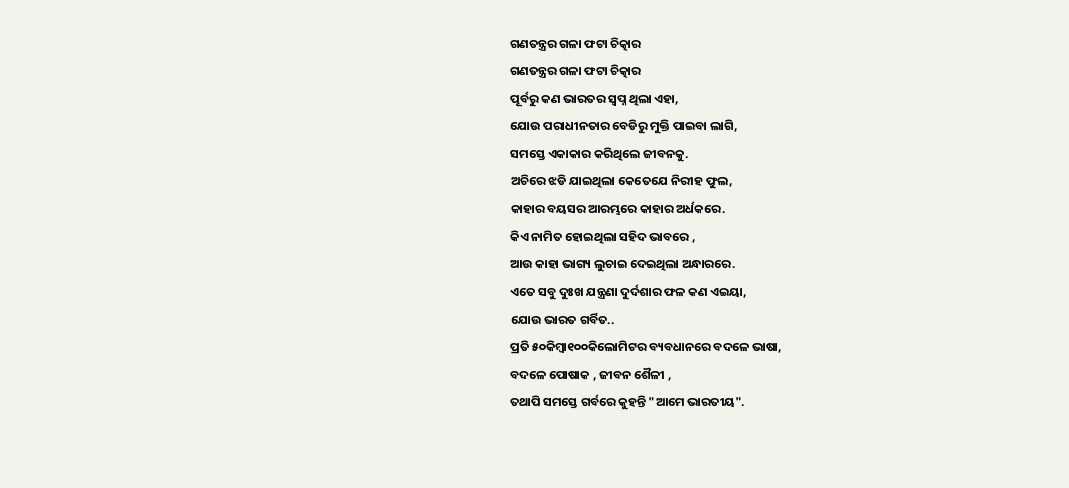ଗଣତନ୍ତ୍ରର ଗଳା ଫଟା ଚିତ୍କାର
ଗଣତନ୍ତ୍ରର ଗଳା ଫଟା ଚିତ୍କାର
ପୂର୍ବରୁ କଣ ଭାରତର ସ୍ବପ୍ନ ଥିଲା ଏହା,
ଯୋଉ ପରାଧୀନତାର ବେଡିରୁ ମୁକ୍ତି ପାଇବା ଲାଗି,
ସମସ୍ତେ ଏକାକାର କରିଥିଲେ ଜୀବନକୁ.
ଅଚିରେ ଝଡି ଯାଇଥିଲା କେତେଯେ ନିରୀହ ଫୁଲ,
କାହାର ବୟସର ଆରମ୍ଭରେ କାହାର ଅର୍ଧକରେ.
କିଏ ନାମିତ ହୋଇଥିଲା ସହିଦ ଭାବରେ ,
ଆଉ କାହା ଭାଗ୍ୟ ଲୁଚାଇ ଦେଇଥିଲା ଅନ୍ଧାରରେ.
ଏତେ ସବୁ ଦୁଃଖ ଯନ୍ତ୍ରଣା ଦୁର୍ଦଶାର ଫଳ କଣ ଏଇୟା,
ଯୋଉ ଭାରତ ଗର୍ବିତ..
ପ୍ରତି ୫୦କିମ୍ବା୧୦୦କିଲୋମିଟର ବ୍ୟବଧାନରେ ବଦଳେ ଭାଷା,
ବଦଳେ ପୋଷାକ , ଜୀବନ ଶୈଳୀ ,
ତଥାପି ସମସ୍ତେ ଗର୍ବରେ କୁହନ୍ତି "ଆମେ ଭାରତୀୟ".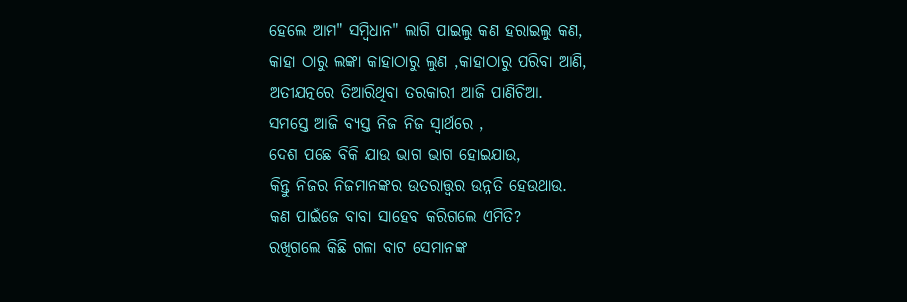ହେଲେ ଆମ" ସମ୍ବିଧାନ" ଲାଗି ପାଇଲୁ କଣ ହରାଇଲୁ କଣ,
କାହା ଠାରୁ ଲଙ୍କା କାହାଠାରୁ ଲୁଣ ,କାହାଠାରୁ ପରିବା ଆଣି,
ଅତୀଯତ୍ନରେ ତିଆରିଥିବା ତରକାରୀ ଆଜି ପାଣିଚିଆ.
ସମସ୍ତେ ଆଜି ବ୍ୟସ୍ତ ନିଜ ନିଜ ସ୍ୱାର୍ଥରେ ,
ଦେଶ ପଛେ ବିକି ଯାଉ ଭାଗ ଭାଗ ହୋଇଯାଉ,
କିନ୍ତୁ ନିଜର ନିଜମାନଙ୍କର ଉତରାତ୍ତ୍ୱର ଉନ୍ନତି ହେଉଥାଉ.
କଣ ପାଇଁଜେ ବାବା ସାହେବ କରିଗଲେ ଏମିତି?
ରଖିଗଲେ କିଛି ଗଳା ବାଟ ସେମାନଙ୍କ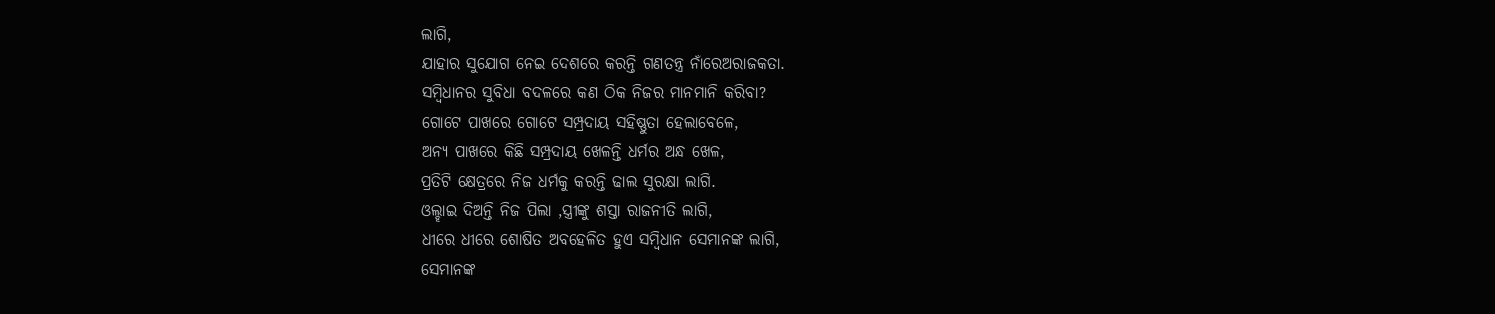ଲାଗି,
ଯାହାର ସୁଯୋଗ ନେଇ ଦେଶରେ କରନ୍ତି ଗଣତନ୍ତ୍ର ନାଁରେଅରାଜକତା.
ସମ୍ବିଧାନର ସୁବିଧା ବଦଳରେ କଣ ଠିକ ନିଜର ମାନମାନି କରିବା?
ଗୋଟେ ପାଖରେ ଗୋଟେ ସମ୍ପ୍ରଦାୟ ସହିଷ୍ଣୁତା ହେଲାବେଳେ,
ଅନ୍ୟ ପାଖରେ କିଛି ସମ୍ପ୍ରଦାୟ ଖେଳନ୍ତି ଧର୍ମର ଅନ୍ଧ ଖେଳ,
ପ୍ରତିଟି କ୍ଷେତ୍ରରେ ନିଜ ଧର୍ମକୁ କରନ୍ତି ଢାଲ ସୁରକ୍ଷା ଲାଗି.
ଓଲ୍ହାଇ ଦିଅନ୍ତି ନିଜ ପିଲା ,ସ୍ତ୍ରୀଙ୍କୁ ଶସ୍ତା ରାଜନୀତି ଲାଗି,
ଧୀରେ ଧୀରେ ଶୋଷିତ ଅବହେଳିତ ହୁଏ ସମ୍ବିଧାନ ସେମାନଙ୍କ ଲାଗି,
ସେମାନଙ୍କ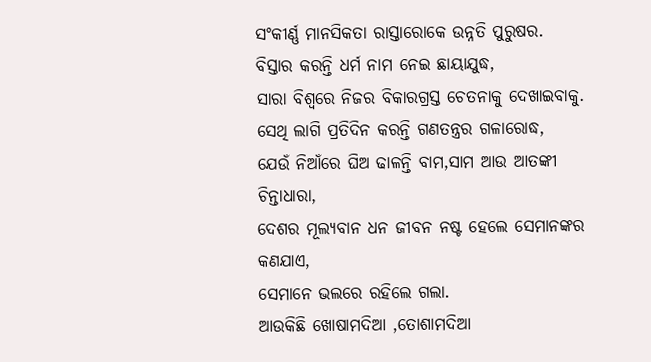ସଂକୀର୍ଣ୍ଣ ମାନସିକତା ରାସ୍ତାରୋକେ ଉନ୍ନତି ପୁରୁଷର.
ବିସ୍ତାର କରନ୍ତି ଧର୍ମ ନାମ ନେଇ ଛାୟାଯୁଦ୍ଧ,
ସାରା ବିଶ୍ୱରେ ନିଜର ବିକାରଗ୍ରସ୍ତ ଚେତନାକୁ ଦେଖାଇବାକୁ.
ସେଥି ଲାଗି ପ୍ରତିଦିନ କରନ୍ତି ଗଣତନ୍ତ୍ରର ଗଳାରୋଦ୍ଧ,
ଯେଉଁ ନିଆଁରେ ଘିଅ ଢାଳନ୍ତି ବାମ,ସାମ ଆଉ ଆତଙ୍କୀ ଚିନ୍ତାଧାରା,
ଦେଶର ମୂଲ୍ୟବାନ ଧନ ଜୀବନ ନଷ୍ଟ ହେଲେ ସେମାନଙ୍କର କଣଯାଏ,
ସେମାନେ ଭଲରେ ରହିଲେ ଗଲା.
ଆଉକିଛି ଖୋଷାମଦିଆ ,ତୋଶାମଦିଆ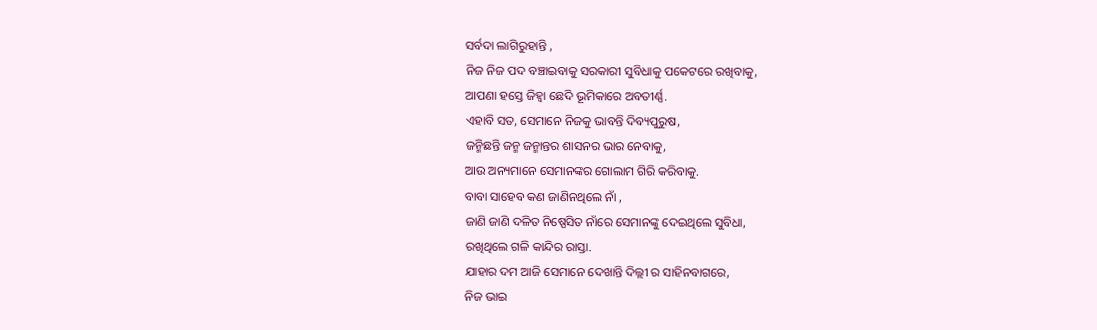ସର୍ବଦା ଲାଗିରୁହାନ୍ତି ,
ନିଜ ନିଜ ପଦ ବଞ୍ଚାଇବାକୁ ସରକାରୀ ସୁବିଧାକୁ ପକେଟରେ ରଖିବାକୁ,
ଆପଣା ହସ୍ତେ ଜିହ୍ଵା ଛେଦି ଭୂମିକାରେ ଅବତୀର୍ଣ୍ଣ.
ଏହାବି ସତ, ସେମାନେ ନିଜକୁ ଭାବନ୍ତି ଦିବ୍ୟପୁରୁଷ,
ଜନ୍ମିଛନ୍ତି ଜନ୍ମ ଜନ୍ମାନ୍ତର ଶାସନର ଭାର ନେବାକୁ,
ଆଉ ଅନ୍ୟମାନେ ସେମାନଙ୍କର ଗୋଲାମ ଗିରି କରିବାକୁ.
ବାବା ସାହେବ କଣ ଜାଣିନଥିଲେ ନାଁ ,
ଜାଣି ଜାଣି ଦଳିତ ନିଷ୍ପେସିତ ନାଁରେ ସେମାନଙ୍କୁ ଦେଇଥିଲେ ସୁବିଧା,
ରଖିଥିଲେ ଗଳି କାନ୍ଦିର ରାସ୍ତା.
ଯାହାର ଦମ ଆଜି ସେମାନେ ଦେଖାନ୍ତି ଦିଲ୍ଲୀ ର ସାହିନବାଗରେ,
ନିଜ ଭାଇ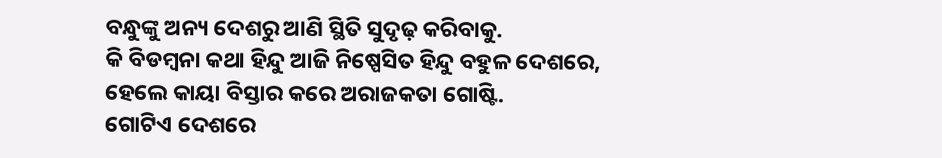ବନ୍ଧୁଙ୍କୁ ଅନ୍ୟ ଦେଶରୁ ଆଣି ସ୍ଥିତି ସୁଦୃଢ଼ କରିବାକୁ.
କି ବିଡମ୍ବନା କଥା ହିନ୍ଦୁ ଆଜି ନିଷ୍ପେସିତ ହିନ୍ଦୁ ବହୁଳ ଦେଶରେ,
ହେଲେ କାୟା ବିସ୍ତାର କରେ ଅରାଜକତା ଗୋଷ୍ଟି.
ଗୋଟିଏ ଦେଶରେ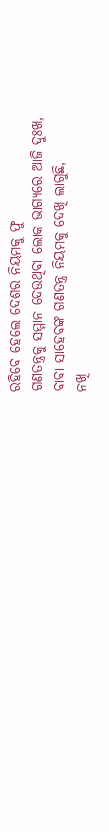ରହିବେ ହେଲେ ଦେଶର ନିୟମକୁ ଫୁ
ଗଣତନ୍ତ୍ରକୁ ସମ୍ମାନ ଦେଉଥିବା ଲୋକ ଭାଗ୍ୟରେ ଆଜି ଦୁଃଖ,
ବାବା ସାହେବଙ୍କ ଗଣତନ୍ତ୍ର ନିୟମକୁ ଦେଖି ଲାଗୁଛି,
ନଖି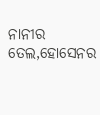ନାନୀର ତେଲ,ହୋସେନର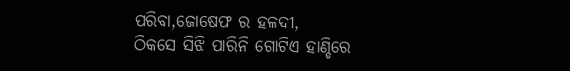ପରିବା,ଜୋଷେଫ ର ହଳଦୀ,
ଠିକସେ ସିଝି ପାରିନି ଗୋଟିଏ ହାଣ୍ଡିରେ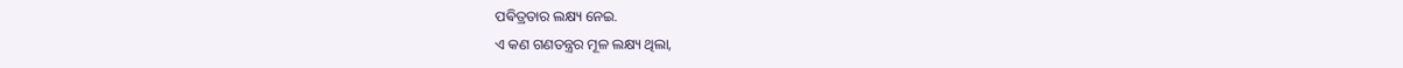ପଵିତ୍ରତାର ଲକ୍ଷ୍ୟ ନେଇ.
ଏ କଣ ଗଣତନ୍ତ୍ରର ମୂଳ ଲକ୍ଷ୍ୟ ଥିଲା,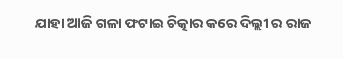ଯାହା ଆଜି ଗଳା ଫଟାଇ ଚିତ୍କାର କରେ ଦିଲ୍ଲୀ ର ରାଜ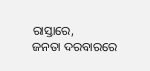ରାସ୍ତାରେ,
ଜନତା ଦରବାରରେ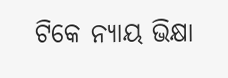ଟିକେ ନ୍ୟାୟ ଭିକ୍ଷା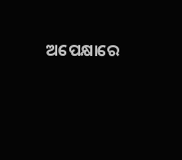ଅପେକ୍ଷାରେ